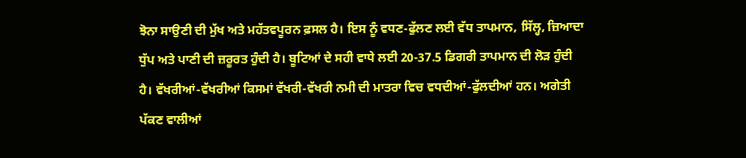ਝੋਨਾ ਸਾਉਣੀ ਦੀ ਮੁੱਖ ਅਤੇ ਮਹੱਤਵਪੂਰਨ ਫ਼ਸਲ ਹੈ। ਇਸ ਨੂੰ ਵਧਣ-ਫੁੱਲਣ ਲਈ ਵੱਧ ਤਾਪਮਾਨ, ਸਿੱਲ੍ਹ, ਜ਼ਿਆਦਾ ਧੁੱਪ ਅਤੇ ਪਾਣੀ ਦੀ ਜ਼ਰੂਰਤ ਹੁੰਦੀ ਹੈ। ਬੂਟਿਆਂ ਦੇ ਸਹੀ ਵਾਧੇ ਲਈ 20-37.5 ਡਿਗਰੀ ਤਾਪਮਾਨ ਦੀ ਲੋੜ ਹੁੰਦੀ ਹੈ। ਵੱਖਰੀਆਂ-ਵੱਖਰੀਆਂ ਕਿਸਮਾਂ ਵੱਖਰੀ-ਵੱਖਰੀ ਨਮੀ ਦੀ ਮਾਤਰਾ ਵਿਚ ਵਧਦੀਆਂ-ਫੁੱਲਦੀਆਂ ਹਨ। ਅਗੇਤੀ ਪੱਕਣ ਵਾਲੀਆਂ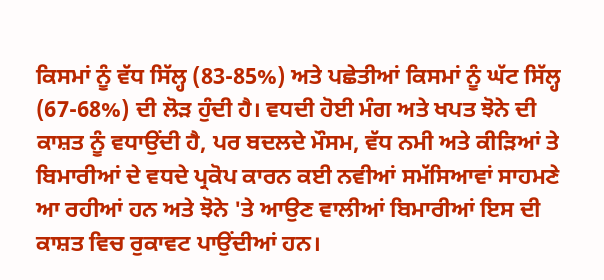ਕਿਸਮਾਂ ਨੂੰ ਵੱਧ ਸਿੱਲ੍ਹ (83-85%) ਅਤੇ ਪਛੇਤੀਆਂ ਕਿਸਮਾਂ ਨੂੰ ਘੱਟ ਸਿੱਲ੍ਹ (67-68%) ਦੀ ਲੋੜ ਹੁੰਦੀ ਹੈ। ਵਧਦੀ ਹੋਈ ਮੰਗ ਅਤੇ ਖਪਤ ਝੋਨੇ ਦੀ ਕਾਸ਼ਤ ਨੂੰ ਵਧਾਉਂਦੀ ਹੈ, ਪਰ ਬਦਲਦੇ ਮੌਸਮ, ਵੱਧ ਨਮੀ ਅਤੇ ਕੀੜਿਆਂ ਤੇ ਬਿਮਾਰੀਆਂ ਦੇ ਵਧਦੇ ਪ੍ਰਕੋਪ ਕਾਰਨ ਕਈ ਨਵੀਆਂ ਸਮੱਸਿਆਵਾਂ ਸਾਹਮਣੇ ਆ ਰਹੀਆਂ ਹਨ ਅਤੇ ਝੋਨੇ 'ਤੇ ਆਉਣ ਵਾਲੀਆਂ ਬਿਮਾਰੀਆਂ ਇਸ ਦੀ ਕਾਸ਼ਤ ਵਿਚ ਰੁਕਾਵਟ ਪਾਉਂਦੀਆਂ ਹਨ।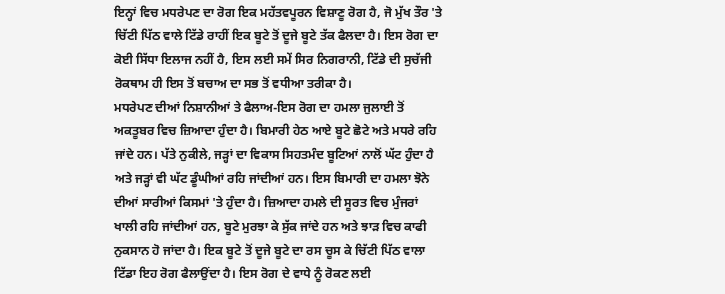ਇਨ੍ਹਾਂ ਵਿਚ ਮਧਰੇਪਣ ਦਾ ਰੋਗ ਇਕ ਮਹੱਤਵਪੂਰਨ ਵਿਸ਼ਾਣੂ ਰੋਗ ਹੈ, ਜੋ ਮੁੱਖ ਤੌਰ 'ਤੇ ਚਿੱਟੀ ਪਿੱਠ ਵਾਲੇ ਟਿੱਡੇ ਰਾਹੀਂ ਇਕ ਬੂਟੇ ਤੋਂ ਦੂਜੇ ਬੂਟੇ ਤੱਕ ਫੈਲਦਾ ਹੈ। ਇਸ ਰੋਗ ਦਾ ਕੋਈ ਸਿੱਧਾ ਇਲਾਜ ਨਹੀਂ ਹੈ, ਇਸ ਲਈ ਸਮੇਂ ਸਿਰ ਨਿਗਰਾਨੀ, ਟਿੱਡੇ ਦੀ ਸੁਚੱਜੀ ਰੋਕਥਾਮ ਹੀ ਇਸ ਤੋਂ ਬਚਾਅ ਦਾ ਸਭ ਤੋਂ ਵਧੀਆ ਤਰੀਕਾ ਹੈ।
ਮਧਰੇਪਣ ਦੀਆਂ ਨਿਸ਼ਾਨੀਆਂ ਤੇ ਫੈਲਾਅ-ਇਸ ਰੋਗ ਦਾ ਹਮਲਾ ਜੁਲਾਈ ਤੋਂ ਅਕਤੂਬਰ ਵਿਚ ਜ਼ਿਆਦਾ ਹੁੰਦਾ ਹੈ। ਬਿਮਾਰੀ ਹੇਠ ਆਏ ਬੂਟੇ ਛੋਟੇ ਅਤੇ ਮਧਰੇ ਰਹਿ ਜਾਂਦੇ ਹਨ। ਪੱਤੇ ਨੁਕੀਲੇ, ਜੜ੍ਹਾਂ ਦਾ ਵਿਕਾਸ ਸਿਹਤਮੰਦ ਬੂਟਿਆਂ ਨਾਲੋਂ ਘੱਟ ਹੁੰਦਾ ਹੈ ਅਤੇ ਜੜ੍ਹਾਂ ਵੀ ਘੱਟ ਡੂੰਘੀਆਂ ਰਹਿ ਜਾਂਦੀਆਂ ਹਨ। ਇਸ ਬਿਮਾਰੀ ਦਾ ਹਮਲਾ ਝੋਨੇ ਦੀਆਂ ਸਾਰੀਆਂ ਕਿਸਮਾਂ 'ਤੇ ਹੁੰਦਾ ਹੈ। ਜ਼ਿਆਦਾ ਹਮਲੇ ਦੀ ਸੂਰਤ ਵਿਚ ਮੁੰਜਰਾਂ ਖਾਲੀ ਰਹਿ ਜਾਂਦੀਆਂ ਹਨ, ਬੂਟੇ ਮੁਰਝਾ ਕੇ ਸੁੱਕ ਜਾਂਦੇ ਹਨ ਅਤੇ ਝਾੜ ਵਿਚ ਕਾਫੀ ਨੁਕਸਾਨ ਹੋ ਜਾਂਦਾ ਹੈ। ਇਕ ਬੂਟੇ ਤੋਂ ਦੂਜੇ ਬੂਟੇ ਦਾ ਰਸ ਚੂਸ ਕੇ ਚਿੱਟੀ ਪਿੱਠ ਵਾਲਾ ਟਿੱਡਾ ਇਹ ਰੋਗ ਫੈਲਾਉਂਦਾ ਹੈ। ਇਸ ਰੋਗ ਦੇ ਵਾਧੇ ਨੂੰ ਰੋਕਣ ਲਈ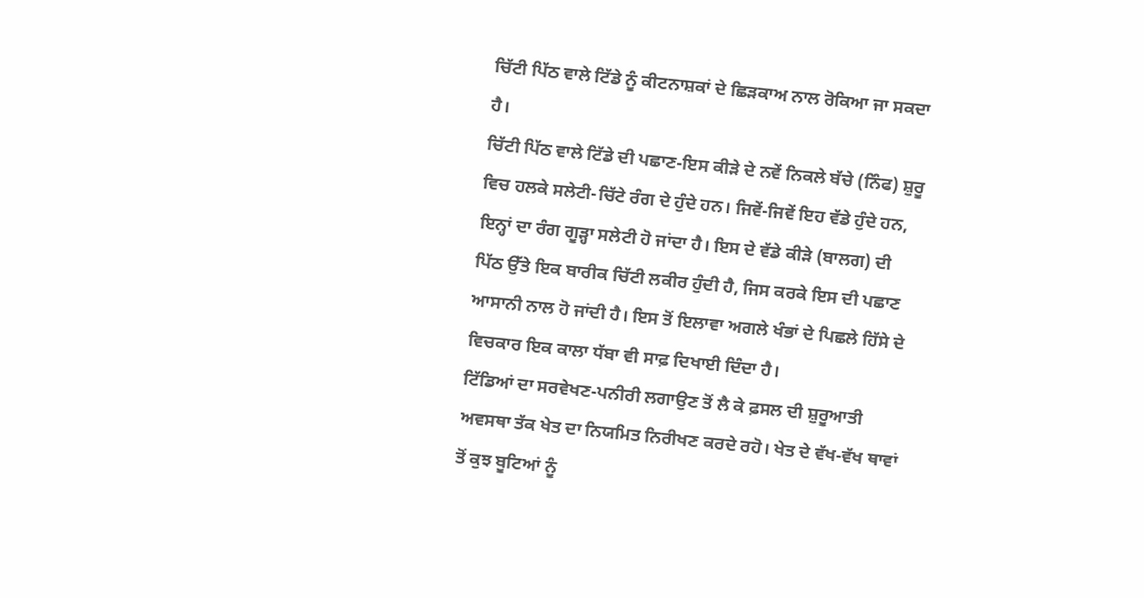ਚਿੱਟੀ ਪਿੱਠ ਵਾਲੇ ਟਿੱਡੇ ਨੂੰ ਕੀਟਨਾਸ਼ਕਾਂ ਦੇ ਛਿੜਕਾਅ ਨਾਲ ਰੋਕਿਆ ਜਾ ਸਕਦਾ ਹੈ।
ਚਿੱਟੀ ਪਿੱਠ ਵਾਲੇ ਟਿੱਡੇ ਦੀ ਪਛਾਣ-ਇਸ ਕੀੜੇ ਦੇ ਨਵੇਂ ਨਿਕਲੇ ਬੱਚੇ (ਨਿੰਫ) ਸ਼ੁਰੂ ਵਿਚ ਹਲਕੇ ਸਲੇਟੀ-ਚਿੱਟੇ ਰੰਗ ਦੇ ਹੁੰਦੇ ਹਨ। ਜਿਵੇਂ-ਜਿਵੇਂ ਇਹ ਵੱਡੇ ਹੁੰਦੇ ਹਨ, ਇਨ੍ਹਾਂ ਦਾ ਰੰਗ ਗੂੜ੍ਹਾ ਸਲੇਟੀ ਹੋ ਜਾਂਦਾ ਹੈ। ਇਸ ਦੇ ਵੱਡੇ ਕੀੜੇ (ਬਾਲਗ) ਦੀ ਪਿੱਠ ਉੱਤੇ ਇਕ ਬਾਰੀਕ ਚਿੱਟੀ ਲਕੀਰ ਹੁੰਦੀ ਹੈ, ਜਿਸ ਕਰਕੇ ਇਸ ਦੀ ਪਛਾਣ ਆਸਾਨੀ ਨਾਲ ਹੋ ਜਾਂਦੀ ਹੈ। ਇਸ ਤੋਂ ਇਲਾਵਾ ਅਗਲੇ ਖੰਭਾਂ ਦੇ ਪਿਛਲੇ ਹਿੱਸੇ ਦੇ ਵਿਚਕਾਰ ਇਕ ਕਾਲਾ ਧੱਬਾ ਵੀ ਸਾਫ਼ ਦਿਖਾਈ ਦਿੰਦਾ ਹੈ।
ਟਿੱਡਿਆਂ ਦਾ ਸਰਵੇਖਣ-ਪਨੀਰੀ ਲਗਾਉਣ ਤੋਂ ਲੈ ਕੇ ਫ਼ਸਲ ਦੀ ਸ਼ੁਰੂਆਤੀ ਅਵਸਥਾ ਤੱਕ ਖੇਤ ਦਾ ਨਿਯਮਿਤ ਨਿਰੀਖਣ ਕਰਦੇ ਰਹੋ। ਖੇਤ ਦੇ ਵੱਖ-ਵੱਖ ਥਾਵਾਂ ਤੋਂ ਕੁਝ ਬੂਟਿਆਂ ਨੂੰ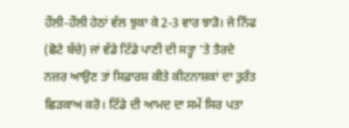ਹੌਲੀ-ਹੌਲੀ ਹੇਠਾਂ ਵੱਲ ਝੁਕਾ ਕੇ 2-3 ਵਾਰ ਝਾੜੋ। ਜੇ ਨਿੰਫ (ਛੋਟੇ ਬੱਚੇ) ਜਾਂ ਵੱਡੇ ਟਿੱਡੇ ਪਾਣੀ ਦੀ ਸਤ੍ਹਾ 'ਤੇ ਤੈਰਦੇ ਨਜ਼ਰ ਆਉਣ ਤਾਂ ਸਿਫ਼ਾਰਸ਼ ਕੀਤੇ ਕੀਟਨਾਸ਼ਕਾਂ ਦਾ ਤੁਰੰਤ ਛਿੜਕਾਅ ਕਰੋ। ਟਿੱਡੇ ਦੀ ਆਮਦ ਦਾ ਸਮੇਂ ਸਿਰ ਪਤਾ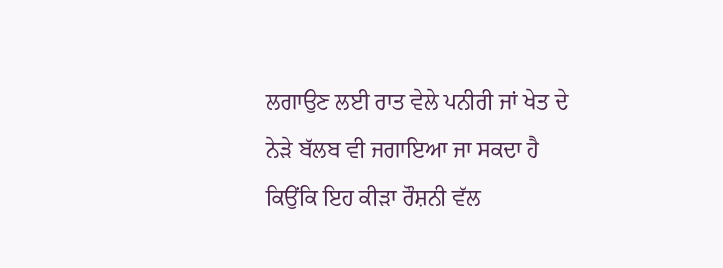ਲਗਾਉਣ ਲਈ ਰਾਤ ਵੇਲੇ ਪਨੀਰੀ ਜਾਂ ਖੇਤ ਦੇ ਨੇੜੇ ਬੱਲਬ ਵੀ ਜਗਾਇਆ ਜਾ ਸਕਦਾ ਹੈ ਕਿਉਂਕਿ ਇਹ ਕੀੜਾ ਰੌਸ਼ਨੀ ਵੱਲ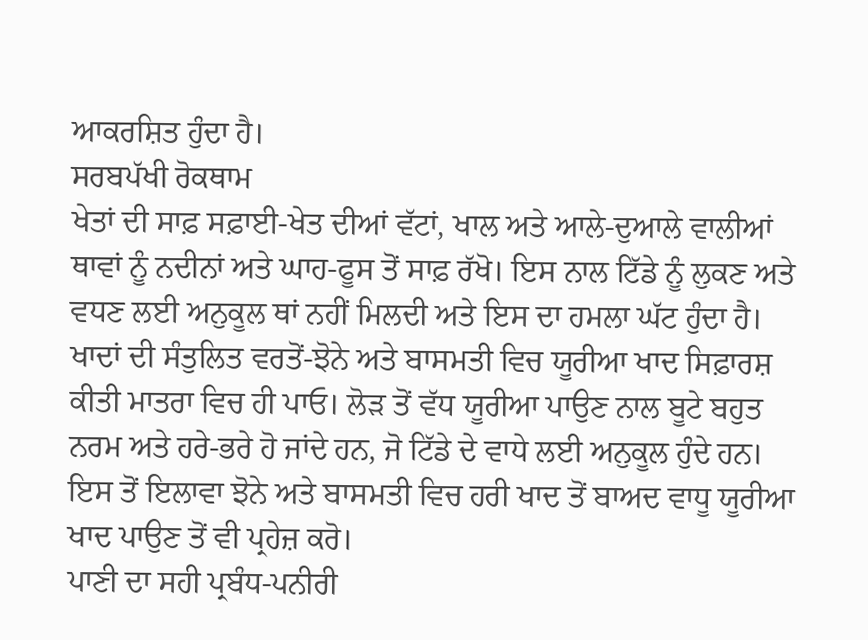ਆਕਰਸ਼ਿਤ ਹੁੰਦਾ ਹੈ।
ਸਰਬਪੱਖੀ ਰੋਕਥਾਮ
ਖੇਤਾਂ ਦੀ ਸਾਫ਼ ਸਫ਼ਾਈ-ਖੇਤ ਦੀਆਂ ਵੱਟਾਂ, ਖਾਲ ਅਤੇ ਆਲੇ-ਦੁਆਲੇ ਵਾਲੀਆਂ ਥਾਵਾਂ ਨੂੰ ਨਦੀਨਾਂ ਅਤੇ ਘਾਹ-ਫੂਸ ਤੋਂ ਸਾਫ਼ ਰੱਖੋ। ਇਸ ਨਾਲ ਟਿੱਡੇ ਨੂੰ ਲੁਕਣ ਅਤੇ ਵਧਣ ਲਈ ਅਨੁਕੂਲ ਥਾਂ ਨਹੀਂ ਮਿਲਦੀ ਅਤੇ ਇਸ ਦਾ ਹਮਲਾ ਘੱਟ ਹੁੰਦਾ ਹੈ।
ਖਾਦਾਂ ਦੀ ਸੰਤੁਲਿਤ ਵਰਤੋਂ-ਝੋਨੇ ਅਤੇ ਬਾਸਮਤੀ ਵਿਚ ਯੂਰੀਆ ਖਾਦ ਸਿਫ਼ਾਰਸ਼ ਕੀਤੀ ਮਾਤਰਾ ਵਿਚ ਹੀ ਪਾਓ। ਲੋੜ ਤੋਂ ਵੱਧ ਯੂਰੀਆ ਪਾਉਣ ਨਾਲ ਬੂਟੇ ਬਹੁਤ ਨਰਮ ਅਤੇ ਹਰੇ-ਭਰੇ ਹੋ ਜਾਂਦੇ ਹਨ, ਜੋ ਟਿੱਡੇ ਦੇ ਵਾਧੇ ਲਈ ਅਨੁਕੂਲ ਹੁੰਦੇ ਹਨ। ਇਸ ਤੋਂ ਇਲਾਵਾ ਝੋਨੇ ਅਤੇ ਬਾਸਮਤੀ ਵਿਚ ਹਰੀ ਖਾਦ ਤੋਂ ਬਾਅਦ ਵਾਧੂ ਯੂਰੀਆ ਖਾਦ ਪਾਉਣ ਤੋਂ ਵੀ ਪ੍ਰਹੇਜ਼ ਕਰੋ।
ਪਾਣੀ ਦਾ ਸਹੀ ਪ੍ਰਬੰਧ-ਪਨੀਰੀ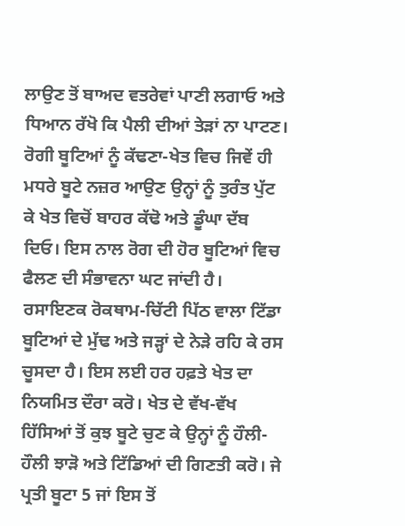ਲਾਉਣ ਤੋਂ ਬਾਅਦ ਵਤਰੇਵਾਂ ਪਾਣੀ ਲਗਾਓ ਅਤੇ ਧਿਆਨ ਰੱਖੋ ਕਿ ਪੈਲੀ ਦੀਆਂ ਤੇੜਾਂ ਨਾ ਪਾਟਣ।
ਰੋਗੀ ਬੂਟਿਆਂ ਨੂੰ ਕੱਢਣਾ-ਖੇਤ ਵਿਚ ਜਿਵੇਂ ਹੀ ਮਧਰੇ ਬੂਟੇ ਨਜ਼ਰ ਆਉਣ ਉਨ੍ਹਾਂ ਨੂੰ ਤੁਰੰਤ ਪੁੱਟ ਕੇ ਖੇਤ ਵਿਚੋਂ ਬਾਹਰ ਕੱਢੋ ਅਤੇ ਡੂੰਘਾ ਦੱਬ ਦਿਓ। ਇਸ ਨਾਲ ਰੋਗ ਦੀ ਹੋਰ ਬੂਟਿਆਂ ਵਿਚ ਫੈਲਣ ਦੀ ਸੰਭਾਵਨਾ ਘਟ ਜਾਂਦੀ ਹੈ।
ਰਸਾਇਣਕ ਰੋਕਥਾਮ-ਚਿੱਟੀ ਪਿੱਠ ਵਾਲਾ ਟਿੱਡਾ ਬੂਟਿਆਂ ਦੇ ਮੁੱਢ ਅਤੇ ਜੜ੍ਹਾਂ ਦੇ ਨੇੜੇ ਰਹਿ ਕੇ ਰਸ ਚੂਸਦਾ ਹੈ। ਇਸ ਲਈ ਹਰ ਹਫ਼ਤੇ ਖੇਤ ਦਾ ਨਿਯਮਿਤ ਦੌਰਾ ਕਰੋ। ਖੇਤ ਦੇ ਵੱਖ-ਵੱਖ ਹਿੱਸਿਆਂ ਤੋਂ ਕੁਝ ਬੂਟੇ ਚੁਣ ਕੇ ਉਨ੍ਹਾਂ ਨੂੰ ਹੌਲੀ-ਹੌਲੀ ਝਾੜੋ ਅਤੇ ਟਿੱਡਿਆਂ ਦੀ ਗਿਣਤੀ ਕਰੋ। ਜੇ ਪ੍ਰਤੀ ਬੂਟਾ 5 ਜਾਂ ਇਸ ਤੋਂ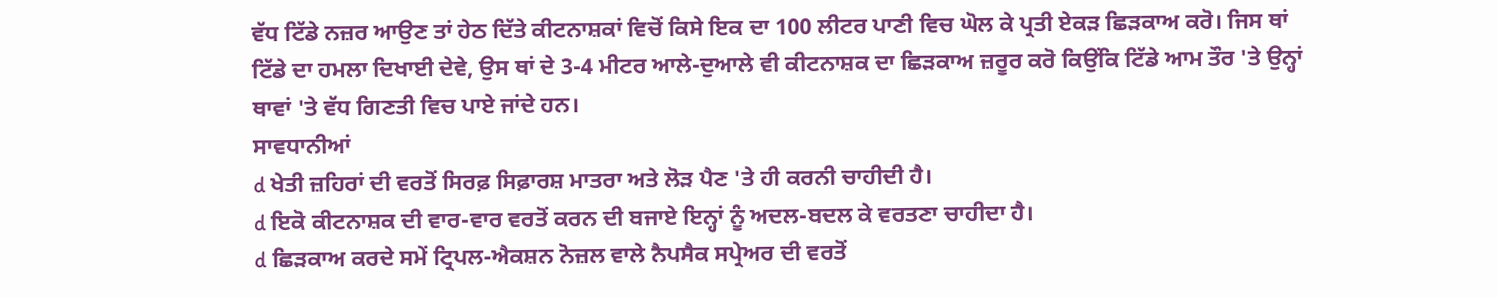ਵੱਧ ਟਿੱਡੇ ਨਜ਼ਰ ਆਉਣ ਤਾਂ ਹੇਠ ਦਿੱਤੇ ਕੀਟਨਾਸ਼ਕਾਂ ਵਿਚੋਂ ਕਿਸੇ ਇਕ ਦਾ 100 ਲੀਟਰ ਪਾਣੀ ਵਿਚ ਘੋਲ ਕੇ ਪ੍ਰਤੀ ਏਕੜ ਛਿੜਕਾਅ ਕਰੋ। ਜਿਸ ਥਾਂ ਟਿੱਡੇ ਦਾ ਹਮਲਾ ਦਿਖਾਈ ਦੇਵੇ, ਉਸ ਥਾਂ ਦੇ 3-4 ਮੀਟਰ ਆਲੇ-ਦੁਆਲੇ ਵੀ ਕੀਟਨਾਸ਼ਕ ਦਾ ਛਿੜਕਾਅ ਜ਼ਰੂਰ ਕਰੋ ਕਿਉਂਕਿ ਟਿੱਡੇ ਆਮ ਤੌਰ 'ਤੇ ਉਨ੍ਹਾਂ ਥਾਵਾਂ 'ਤੇ ਵੱਧ ਗਿਣਤੀ ਵਿਚ ਪਾਏ ਜਾਂਦੇ ਹਨ।
ਸਾਵਧਾਨੀਆਂ
d ਖੇਤੀ ਜ਼ਹਿਰਾਂ ਦੀ ਵਰਤੋਂ ਸਿਰਫ਼ ਸਿਫ਼ਾਰਸ਼ ਮਾਤਰਾ ਅਤੇ ਲੋੜ ਪੈਣ 'ਤੇ ਹੀ ਕਰਨੀ ਚਾਹੀਦੀ ਹੈ।
d ਇਕੋ ਕੀਟਨਾਸ਼ਕ ਦੀ ਵਾਰ-ਵਾਰ ਵਰਤੋਂ ਕਰਨ ਦੀ ਬਜਾਏ ਇਨ੍ਹਾਂ ਨੂੰ ਅਦਲ-ਬਦਲ ਕੇ ਵਰਤਣਾ ਚਾਹੀਦਾ ਹੈ।
d ਛਿੜਕਾਅ ਕਰਦੇ ਸਮੇਂ ਟ੍ਰਿਪਲ-ਐਕਸ਼ਨ ਨੋਜ਼ਲ ਵਾਲੇ ਨੈਪਸੈਕ ਸਪ੍ਰੇਅਰ ਦੀ ਵਰਤੋਂ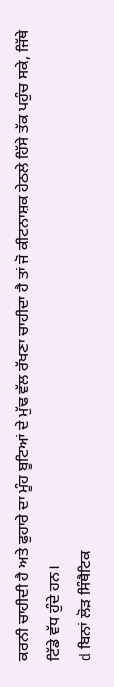ਕਰਨੀ ਚਾਹੀਦੀ ਹੈ ਅਤੇ ਫੁਹਾਰੇ ਦਾ ਮੂੰਹ ਬੂਟਿਆਂ ਦੇ ਮੁੱਢ ਵੱਲ ਰੱਖਣਾ ਚਾਹੀਦਾ ਹੈ ਤਾਂ ਜੋ ਕੀਟਨਾਸ਼ਕ ਹੇਠਲੇ ਹਿੱਸੇ ਤੱਕ ਪਹੁੰਚ ਸਕੇ, ਜਿੱਥੇ ਟਿੱਡੇ ਵੱਧ ਹੁੰਦੇ ਹਨ।
d ਬਿਨਾਂ ਲੋੜ ਸਿੰਥੈਟਿਕ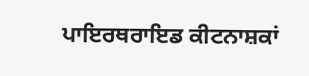ਪਾਇਰਥਰਾਇਡ ਕੀਟਨਾਸ਼ਕਾਂ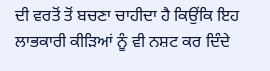ਦੀ ਵਰਤੋਂ ਤੋਂ ਬਚਣਾ ਚਾਹੀਦਾ ਹੈ ਕਿਉਂਕਿ ਇਹ ਲਾਭਕਾਰੀ ਕੀੜਿਆਂ ਨੂੰ ਵੀ ਨਸ਼ਟ ਕਰ ਦਿੰਦੇ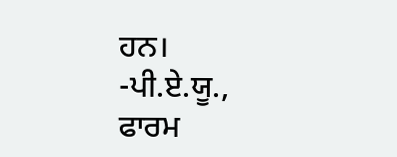ਹਨ।
-ਪੀ.ਏ.ਯੂ., ਫਾਰਮ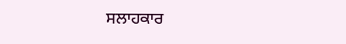ਸਲਾਹਕਾਰ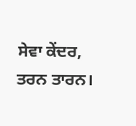ਸੇਵਾ ਕੇਂਦਰ, ਤਰਨ ਤਾਰਨ।